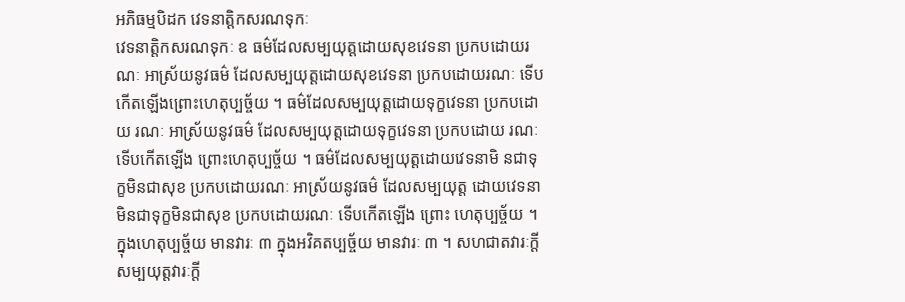អភិធម្មបិដក វេទនាត្តិកសរណទុកៈ
វេទនាត្តិកសរណទុកៈ ឧ ធម៌ដែលសម្បយុត្តដោយសុខវេទនា ប្រកបដោយរណៈ អាស្រ័យនូវធម៌ ដែលសម្បយុត្តដោយសុខវេទនា ប្រកបដោយរណៈ ទើប កើតឡើងព្រោះហេតុប្បច្ច័យ ។ ធម៌ដែលសម្បយុត្តដោយទុក្ខវេទនា ប្រកបដោយ រណៈ អាស្រ័យនូវធម៌ ដែលសម្បយុត្តដោយទុក្ខវេទនា ប្រកបដោយ រណៈ ទើបកើតឡើង ព្រោះហេតុប្បច្ច័យ ។ ធម៌ដែលសម្បយុត្តដោយវេទនាមិ នជាទុក្ខមិនជាសុខ ប្រកបដោយរណៈ អាស្រ័យនូវធម៌ ដែលសម្បយុត្ត ដោយវេទនាមិនជាទុក្ខមិនជាសុខ ប្រកបដោយរណៈ ទើបកើតឡើង ព្រោះ ហេតុប្បច្ច័យ ។ ក្នុងហេតុប្បច្ច័យ មានវារៈ ៣ ក្នុងអវិគតប្បច្ច័យ មានវារៈ ៣ ។ សហជាតវារៈក្តី សម្បយុត្តវារៈក្តី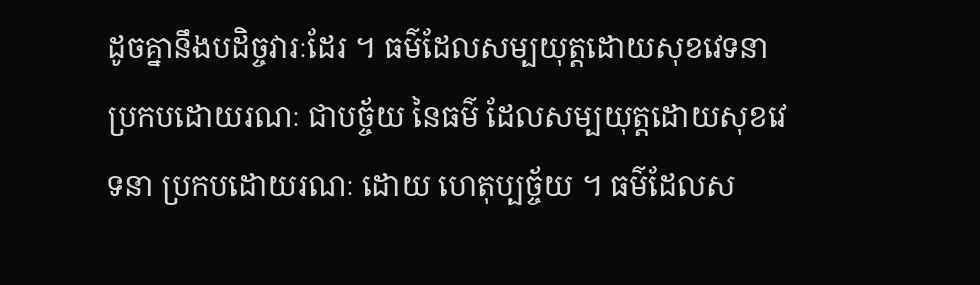ដូចគ្នានឹងបដិច្ចវារៈដែរ ។ ធម៌ដែលសម្បយុត្តដោយសុខវេទនា ប្រកបដោយរណៈ ជាបច្ច័យ នៃធម៌ ដែលសម្បយុត្តដោយសុខវេទនា ប្រកបដោយរណៈ ដោយ ហេតុប្បច្ច័យ ។ ធម៌ដែលស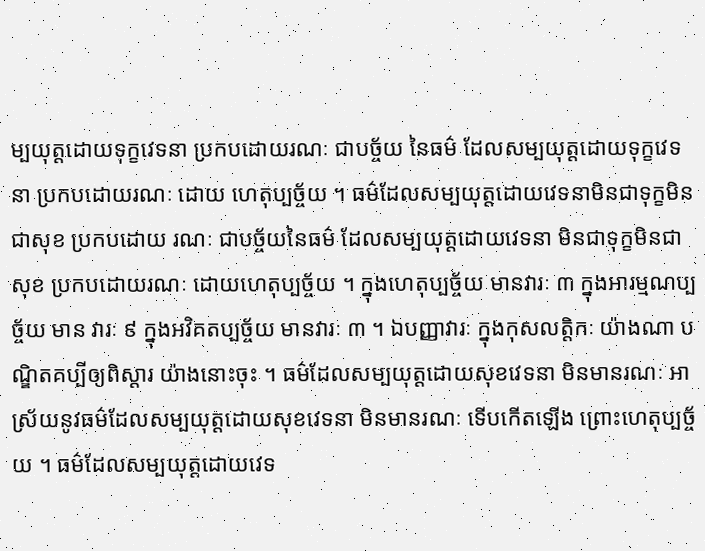ម្បយុត្តដោយទុក្ខវេទនា ប្រកបដោយរណៈ ជាបច្ច័យ នៃធម៌ ដែលសម្បយុត្តដោយទុក្ខវេទនា ប្រកបដោយរណៈ ដោយ ហេតុប្បច្ច័យ ។ ធម៌ដែលសម្បយុត្តដោយវេទនាមិនជាទុក្ខមិនជាសុខ ប្រកបដោយ រណៈ ជាបច្ច័យនៃធម៌ ដែលសម្បយុត្តដោយវេទនា មិនជាទុក្ខមិនជាសុខ ប្រកបដោយរណៈ ដោយហេតុប្បច្ច័យ ។ ក្នុងហេតុប្បច្ច័យ មានវារៈ ៣ ក្នុងអារម្មណប្បច្ច័យ មាន វារៈ ៩ ក្នុងអវិគតប្បច្ច័យ មានវារៈ ៣ ។ ឯបញ្ញាវារៈ ក្នុងកុសលត្តិកៈ យ៉ាងណា បណ្ឌិតគប្បីឲ្យពិស្តារ យ៉ាងនោះចុះ ។ ធម៌ដែលសម្បយុត្តដោយសុខវេទនា មិនមានរណៈ អាស្រ័យនូវធម៌ដែលសម្បយុត្តដោយសុខវេទនា មិនមានរណៈ ទើបកើតឡើង ព្រោះហេតុប្បច្ច័យ ។ ធម៌ដែលសម្បយុត្តដោយវេទ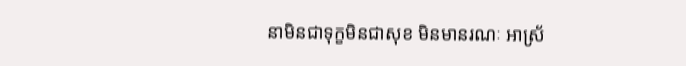នាមិនជាទុក្ខមិនជាសុខ មិនមានរណៈ អាស្រ័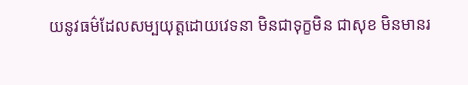យនូវធម៌ដែលសម្បយុត្តដោយវេទនា មិនជាទុក្ខមិន ជាសុខ មិនមានរ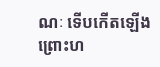ណៈ ទើបកើតឡើង ព្រោះហ